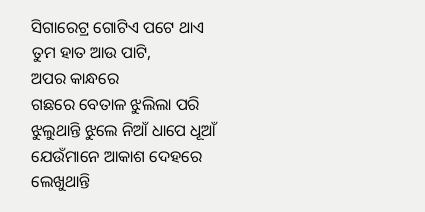ସିଗାରେଟ୍ର ଗୋଟିଏ ପଟେ ଥାଏ
ତୁମ ହାତ ଆଉ ପାଟି,
ଅପର କାନ୍ଧରେ
ଗଛରେ ବେତାଳ ଝୁଲିଲା ପରି
ଝୁଲୁଥାନ୍ତି ଝୁଲେ ନିଆଁ ଧାପେ ଧୂଆଁ
ଯେଉଁମାନେ ଆକାଶ ଦେହରେ ଲେଖୁଥାନ୍ତି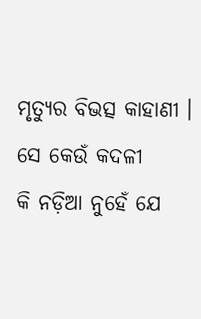ମୃତ୍ୟୁର ବିଭତ୍ସ କାହାଣୀ ।
ସେ କେଉଁ କଦଳୀ
କି ନଡ଼ିଆ ନୁହେଁ ଯେ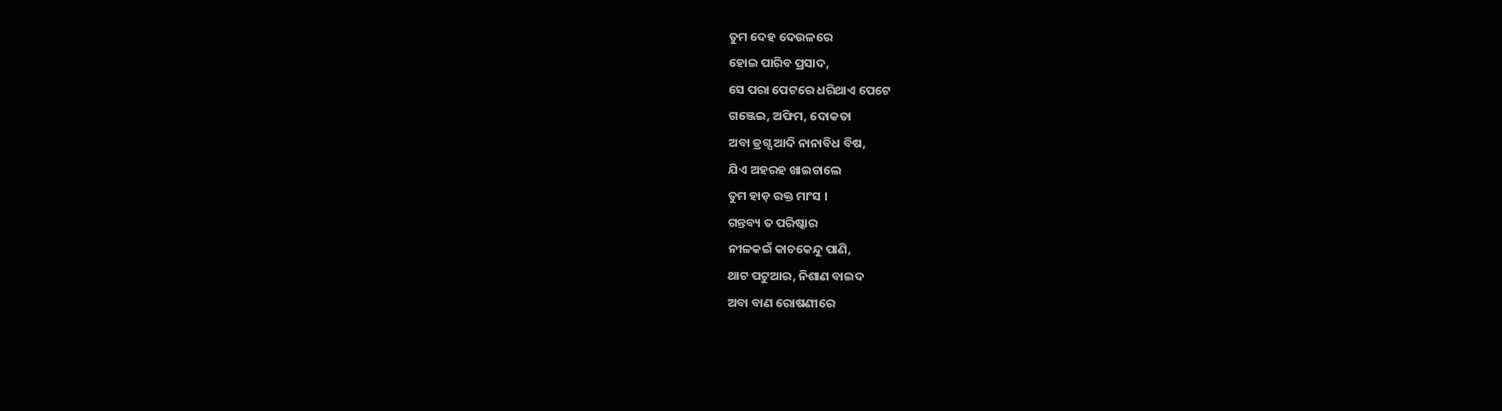ତୁମ ଦେହ ଦେଉଳରେ
ହୋଇ ପାରିବ ପ୍ରସାଦ,
ସେ ପରା ପେଟରେ ଧରିଥାଏ ପେଟେ
ଗଞ୍ଜେଇ, ଅଫିମ, ଦୋକତା
ଅବା ଡ୍ରଗ୍ସ ଆଦି ନାନାବିଧ ବିଷ,
ଯିଏ ଅହରହ ଖାଇଚାଲେ
ତୁମ ହାଡ଼ ରକ୍ତ ମାଂସ ।
ଗନ୍ତବ୍ୟ ତ ପରିଷ୍କାର
ନୀଳକଇଁ କାଚକେନ୍ଦୁ ପାଣି,
ଥାଟ ପଟୁଆର, ନିଶାଣ ବାଇଦ
ଅବା ବାଣ ରୋଷଣୀରେ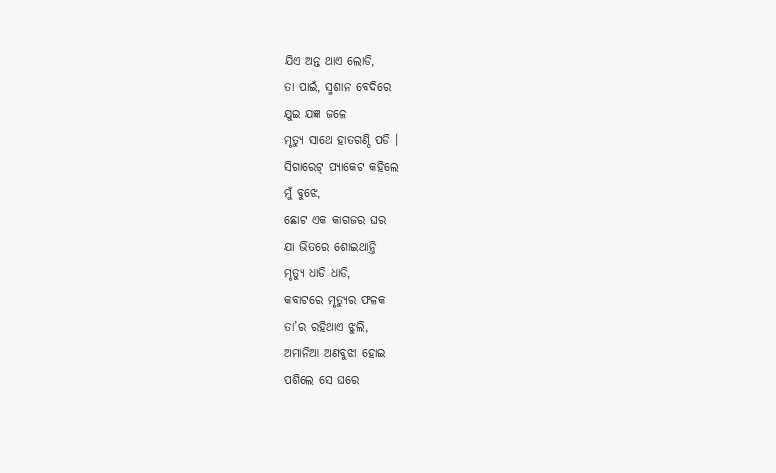ଯିଏ ଅନ୍ତ ଥାଏ ଲୋଡି,
ତା ପାଇଁ, ସ୍ମଶାନ ବେଦିରେ
ଯୁଇ ଯଜ୍ଞ ଜଳେ
ମୃତ୍ୟୁ ସାଥେ ହାତଗଣ୍ଠି ପଡି ।
ସିଗାରେଟ୍ ପ୍ୟାକେଟ କହିଲେ
ମୁଁ ବୁଝେ,
ଛୋଟ ଏକ କାଗଜର ଘର
ଯା ଭିତରେ ଶୋଇଥାନ୍ତି
ମୃତ୍ୟୁ ଧାଡି ଧାଡି,
କବାଟରେ ମୃତ୍ୟୁର ଫଳକ
ତା’ର ରହିଥାଏ ଝୁଲି,
ଅମାନିଆ ଅଣବୁଝା ହୋଇ
ପଶିଲେ ସେ ଘରେ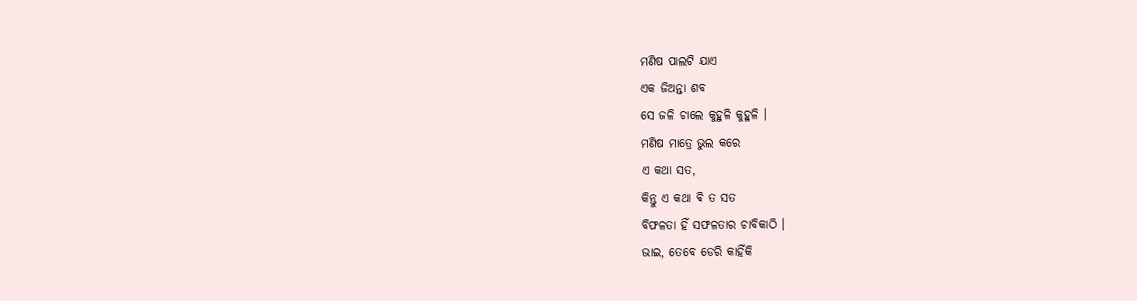ମଣିଷ ପାଲଟି ଯାଏ
ଏକ ଜିଅନ୍ତା ଶବ
ସେ ଜଳି ଚାଲେ କୁହୁଳି କୁହୁଳି ।
ମଣିଷ ମାତ୍ରେ ଭୁଲ କରେ
ଏ କଥା ସତ,
କିନ୍ତୁ ଏ କଥା ଵି ତ ସତ
ବିଫଳତା ହିଁ ସଫଳତାର ଚାବିକାଠି ।
ଭାଇ, ତେବେ ଡେରି କାହିଁକି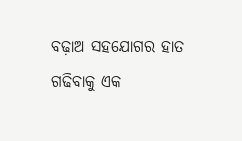ବଢ଼ାଅ ସହଯୋଗର ହାତ
ଗଢିବାକୁ ଏକ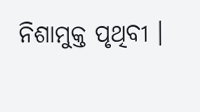ନିଶାମୁକ୍ତ ପୃଥିବୀ ।